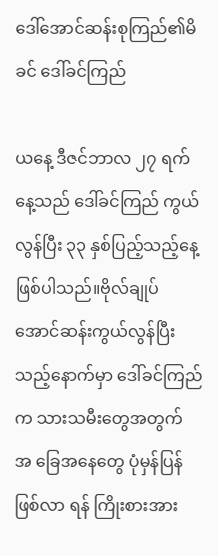ဒေါ်အောင်ဆန်းစုကြည်၏မိခင် ဒေါ်ခင်ကြည်

ယနေ့ ဒီဇင်ဘာလ ၂၇ ရက်နေ့သည် ဒေါ်ခင်ကြည် ကွယ်လွန်ပြီး ၃၃ နှစ်ပြည့်သည့်နေ့ ဖြစ်ပါသည်။ဗိုလ်ချုပ်အောင်ဆန်းကွယ်လွန်ပြီးသည့်နောက်မှာ ဒေါ်ခင်ကြည်က သားသမီးတွေအတွက် အ ခြေအနေတွေ ပုံမှန်ပြန်ဖြစ်လာ ရန် ကြိုးစားအား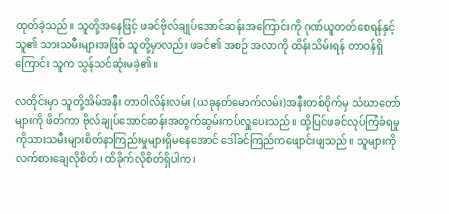ထုတ်ခဲ့သည်။ သူတို့အနေဖြင့် ဖခင်ဗိုလ်ချုပ်အောင်ဆန်းအကြောင်းကို ဂုဏ်ယူတတ်စေရန်နှင့် သူ၏ သားသမီးများအဖြစ် သူတို့မှာလည်း ဖခင်၏ အစဉ် အလာကို ထိန်းသိမ်းရန် တာဝန်ရှိကြောင်း သူက သွန်သင်ဆုံးမခဲ့၏။

လတိုင်းမှာ သူတို့အိမ်အနီး တာဝါလိန်းလမ်း (ယခုနတ်မောက်လမ်း)အနီးတစ်ဝိုက်မှ သံဃာတော်များကို ဖိတ်ကာ ဗိုလ်ချုပ်အောင်ဆန်းအတွက်ဆွမ်းကပ်လှူပေးသည်။ ထို့ပြင်ဖခင်လုပ်ကြံခံရမှုကိုသားသမီးများစိတ်နာကြည်းမှုများရှိမနေအောင် ဒေါ်ခင်ကြည်ကဖျောင်းဖျသည်။ သူများကို လက်စားချေလိုစိတ်၊ ထိခိုက်လိုစိတ်ရှိပါက၊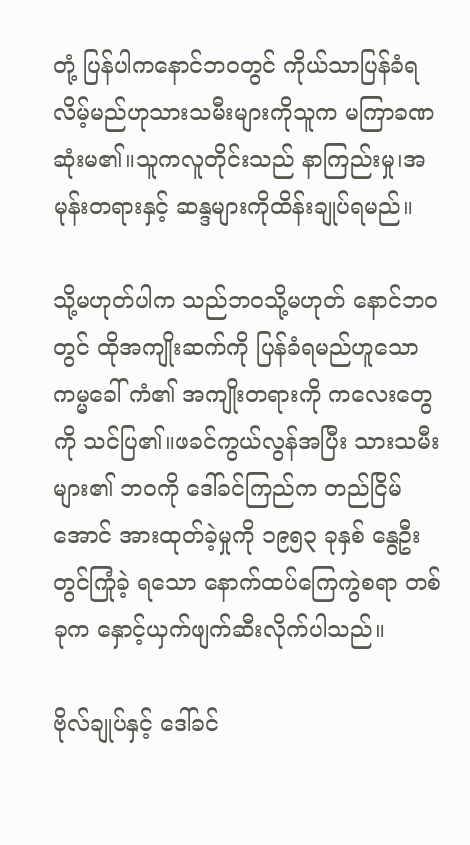တုံ့ ပြန်ပါကနောင်ဘဝတွင် ကိုယ်သာပြန်ခံရလိမ့်မည်ဟုသားသမီးများကိုသူက မကြာခဏဆုံးမ၏။သူကလူတိုင်းသည် နာကြည်းမှု၊အမုန်းတရားနှင့် ဆန္ဒများကိုထိန်းချုပ်ရမည်။

သို့မဟုတ်ပါက သည်ဘဝသို့မဟုတ် နောင်ဘဝတွင် ထိုအကျိုးဆက်ကို ပြန်ခံရမည်ဟူသော ကမ္မခေါ် ကံ၏ အကျိုးတရားကို ကလေးတွေကို သင်ပြ၏။ဖခင်ကွယ်လွန်အပြီး သားသမီးများ၏ ဘဝကို ဒေါ်ခင်ကြည်က တည်ငြိမ်အောင် အားထုတ်ခဲ့မှုကို ၁၉၅၃ ခုနှစ် နွေဦးတွင်ကြုံခဲ့ ရသော နောက်ထပ်ကြေကွဲစရာ တစ်ခုက နှောင့်ယှက်ဖျက်ဆီးလိုက်ပါသည်။

ဗိုလ်ချုပ်နှင့် ဒေါ်ခင်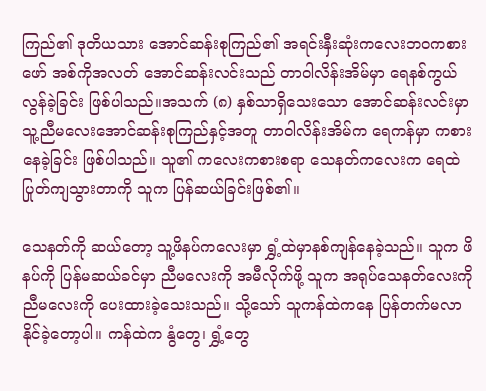ကြည်၏ ဒုတိယသား အောင်ဆန်းစုကြည်၏ အရင်းနှီးဆုံးကလေးဘဝကစားဖော် အစ်ကိုအလတ် အောင်ဆန်းလင်းသည် တာဝါလိန်းအိမ်မှာ ရေနစ်ကွယ်လွန်ခဲ့ခြင်း ဖြစ်ပါသည်။အသက် (၈) နှစ်သာရှိသေးသော အောင်ဆန်းလင်းမှာ သူ့ညီမလေးအောင်ဆန်းစုကြည်နှင့်အတူ တာဝါလိန်းအိမ်က ရေကန်မှာ ကစားနေခဲ့ခြင်း ဖြစ်ပါသည်။ သူ၏ ကလေးကစားစရာ သေနတ်ကလေးက ရေထဲပြုတ်ကျသွားတာကို သူက ပြန်ဆယ်ခြင်းဖြစ်၏။

သေနတ်ကို ဆယ်တော့ သူ့ဖိနပ်ကလေးမှာ ရွှံ့ထဲမှာနစ်ကျန်နေခဲ့သည်။ သူက ဖိနပ်ကို ပြန်မဆယ်ခင်မှာ ညီမလေးကို အမီလိုက်ဖို့ သူက အရုပ်သေနတ်လေးကို ညီမလေးကို ပေးထားခဲ့သေးသည်။ သို့သော် သူကန်ထဲကနေ ပြန်တက်မလာနိုင်ခဲ့တော့ပါ။ ကန်ထဲက နွံတွေ၊ ရွှံ့တွေ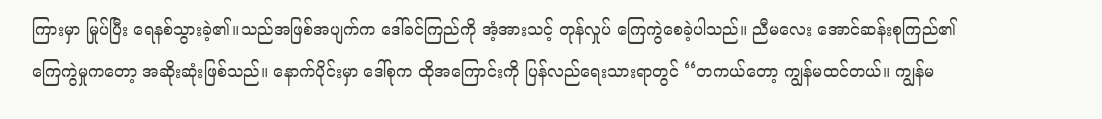ကြားမှာ မြုပ်ပြီး ရေနစ်သွားခဲ့၏။သည်အဖြစ်အပျက်က ဒေါ်ခင်ကြည်ကို အံ့အားသင့် တုန်လှုပ် ကြေကွဲစေခဲ့ပါသည်။ ညီမလေး အောင်ဆန်းစုကြည်၏ ကြေကွဲမှုကတော့ အဆိုးဆုံးဖြစ်သည်။ နောက်ပိုင်းမှာ ဒေါ်စုက ထိုအကြောင်းကို ပြန်လည်ရေးသားရာတွင် ‘‘တကယ်တော့ ကျွန်မထင်တယ်။ ကျွန်မ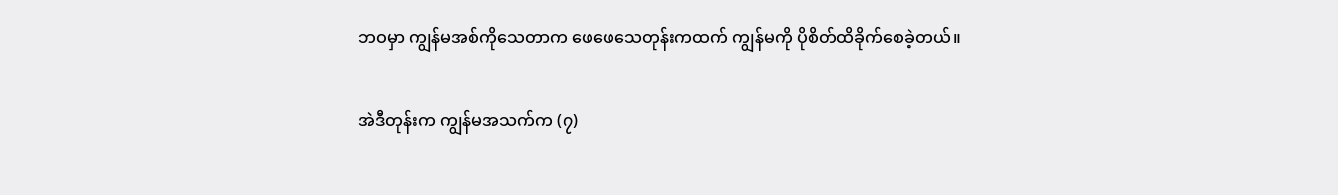ဘဝမှာ ကျွန်မအစ်ကိုသေတာက ဖေဖေသေတုန်းကထက် ကျွန်မကို ပိုစိတ်ထိခိုက်စေခဲ့တယ်။

အဲဒီတုန်းက ကျွန်မအသက်က (၇)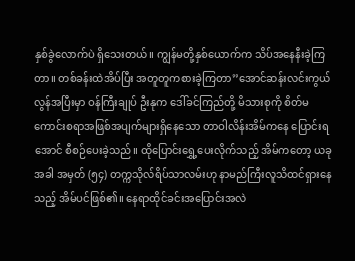နှစ်ခွဲလောက်ပဲ ရှိသေးတယ်။ ကျွန်မတို့နှစ်ယောက်က သိပ်အနေနီးခဲ့ကြတာ။ တစ်ခန်းထဲအိပ်ပြီး အတူတူကစားခဲ့ကြတာ’’အောင်ဆန်းလင်းကွယ်လွန်အပြီးမှာ ဝန်ကြီးချုပ် ဦးနုက ဒေါ်ခင်ကြည်တို့ မိသားစုကို စိတ်မကောင်းစရာအဖြစ်အပျက်များရှိနေသော တာဝါလိန်းအိမ်ကနေ ပြောင်းရအောင် စီစဉ်ပေးခဲ့သည်။ ထိုပြောင်းရွှေ့ပေးလိုက်သည့် အိမ်ကတော့ ယခုအခါ အမှတ် (၅၄) တက္ကသိုလ်ရိပ်သာလမ်းဟု နာမည်ကြီးလူသိထင်ရှားနေသည့် အိမ်ပင်ဖြစ်၏။ နေရာထိုင်ခင်းအပြောင်းအလဲ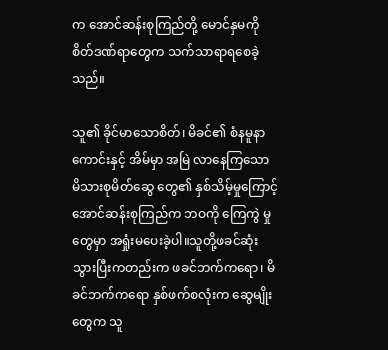က အောင်ဆန်းစုကြည်တို့ မောင်နှမကို စိတ်ဒဏ်ရာတွေက သက်သာရာရစေခဲ့သည်။

သူ၏ ခိုင်မာသောစိတ်၊ မိခင်၏ စံနမူနာကောင်းနှင့် အိမ်မှာ အမြဲ လာနေကြသော မိသားစုမိတ်ဆွေ တွေ၏ နှစ်သိမ့်မှုကြောင့် အောင်ဆန်းစုကြည်က ဘဝကို ကြေကွဲ မှုတွေမှာ အရှုံးမပေးခဲ့ပါ။သူတို့ဖခင်ဆုံးသွားပြီးကတည်းက ဖခင်ဘက်ကရော၊ မိခင်ဘက်ကရော နှစ်ဖက်စလုံးက ဆွေမျိုးတွေက သူ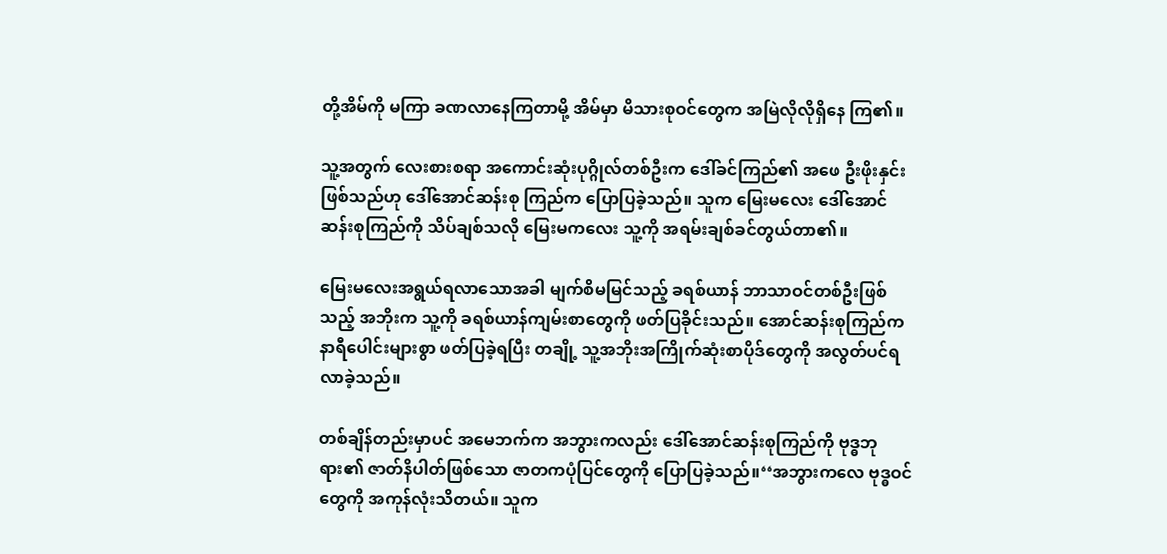တို့အိမ်ကို မကြာ ခဏလာနေကြတာမို့ အိမ်မှာ မိသားစုဝင်တွေက အမြဲလိုလိုရှိနေ ကြ၏။

သူ့အတွက် လေးစားစရာ အကောင်းဆုံးပုဂ္ဂိုလ်တစ်ဦးက ဒေါ်ခင်ကြည်၏ အဖေ ဦးဖိုးနှင်း ဖြစ်သည်ဟု ဒေါ်အောင်ဆန်းစု ကြည်က ပြောပြခဲ့သည်။ သူက မြေးမလေး ဒေါ်အောင်ဆန်းစုကြည်ကို သိပ်ချစ်သလို မြေးမကလေး သူ့ကို အရမ်းချစ်ခင်တွယ်တာ၏။

မြေးမလေးအရွယ်ရလာသောအခါ မျက်စိမမြင်သည့် ခရစ်ယာန် ဘာသာဝင်တစ်ဦးဖြစ်သည့် အဘိုးက သူ့ကို ခရစ်ယာန်ကျမ်းစာတွေကို ဖတ်ပြခိုင်းသည်။ အောင်ဆန်းစုကြည်က နာရီပေါင်းများစွာ ဖတ်ပြခဲ့ရပြီး တချို့ သူ့အဘိုးအကြိုက်ဆုံးစာပိုဒ်တွေကို အလွတ်ပင်ရလာခဲ့သည်။

တစ်ချိန်တည်းမှာပင် အမေဘက်က အဘွားကလည်း ဒေါ်အောင်ဆန်းစုကြည်ကို ဗုဒ္ဓဘုရား၏ ဇာတ်နိပါတ်ဖြစ်သော ဇာတကပုံပြင်တွေကို ပြောပြခဲ့သည်။‘‘အဘွားကလေ ဗုဒ္ဓဝင်တွေကို အကုန်လုံးသိတယ်။ သူက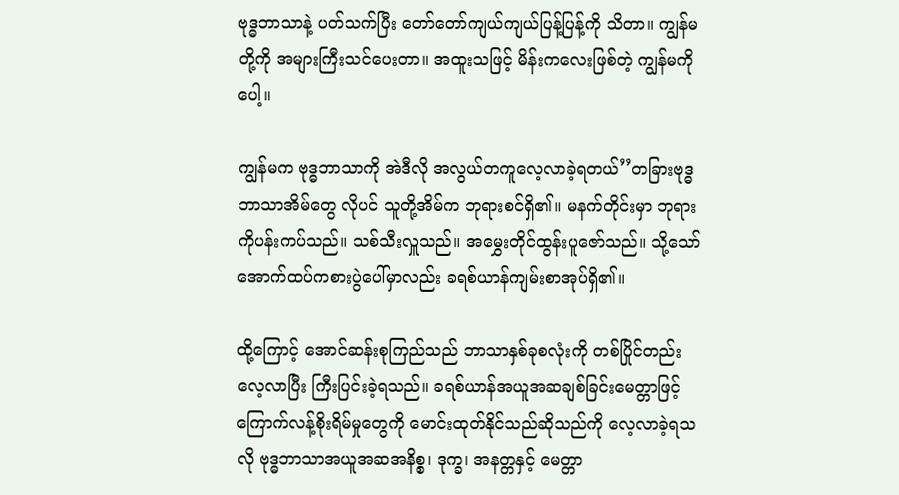ဗုဒ္ဓဘာသာနဲ့ ပတ်သက်ပြီး တော်တော်ကျယ်ကျယ်ပြန့်ပြန့်ကို သိတာ။ ကျွန်မတို့ကို အများကြီးသင်ပေးတာ။ အထူးသဖြင့် မိန်းကလေးဖြစ်တဲ့ ကျွန်မကိုပေါ့။

ကျွန်မက ဗုဒ္ဓဘာသာကို အဲဒီလို အလွယ်တကူလေ့လာခဲ့ရတယ်’’တခြားဗုဒ္ဓဘာသာအိမ်တွေ လိုပင် သူတို့အိမ်က ဘုရားစင်ရှိ၏။ မနက်တိုင်းမှာ ဘုရားကိုပန်းကပ်သည်။ သစ်သီးလှူသည်။ အမွှေးတိုင်ထွန်းပူဇော်သည်။ သို့သော် အောက်ထပ်ကစားပွဲပေါ်မှာလည်း ခရစ်ယာန်ကျမ်းစာအုပ်ရှိ၏။

ထို့ကြောင့် အောင်ဆန်းစုကြည်သည် ဘာသာနှစ်ခုစလုံးကို တစ်ပြိုင်တည်း လေ့လာပြီး ကြီးပြင်းခဲ့ရသည်။ ခရစ်ယာန်အယူအဆချစ်ခြင်းမေတ္တာဖြင့် ကြောက်လန့်စိုးရိမ်မှုတွေကို မောင်းထုတ်နိုင်သည်ဆိုသည်ကို လေ့လာခဲ့ရသလို ဗုဒ္ဓဘာသာအယူအဆအနိစ္စ၊ ဒုက္ခ၊ အနတ္တနှင့် မေတ္တာ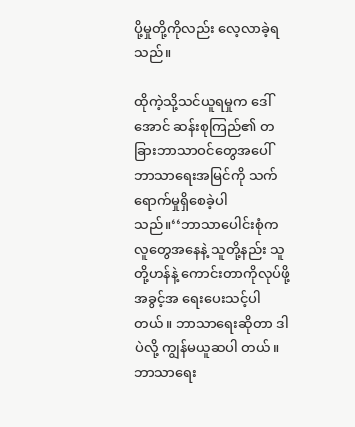ပို့မှုတို့ကိုလည်း လေ့လာခဲ့ရသည်။

ထိုကဲ့သို့သင်ယူရမှုက ဒေါ်အောင် ဆန်းစုကြည်၏ တခြားဘာသာဝင်တွေအပေါ် ဘာသာရေးအမြင်ကို သက်ရောက်မှုရှိစေခဲ့ပါသည်။‘‘ဘာသာပေါင်းစုံက လူတွေအနေနဲ့ သူတို့နည်း သူတို့ဟန်နဲ့ ကောင်းတာကိုလုပ်ဖို့ အခွင့်အ ရေးပေးသင့်ပါတယ်။ ဘာသာရေးဆိုတာ ဒါပဲလို့ ကျွန်မယူဆပါ တယ်။ ဘာသာရေး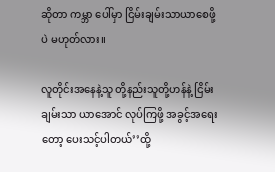ဆိုတာ ကမ္ဘာ ပေါ်မှာ ငြိမ်းချမ်းသာယာစေဖို့ပဲ မဟုတ်လား။

လူတိုင်းအနေနဲ့သူ တို့နည်းသူတို့ဟန်နဲ့ ငြိမ်းချမ်းသာ ယာအောင် လုပ်ကြဖို့ အခွင့်အရေး တော့ ပေးသင့်ပါတယ်’’ထို့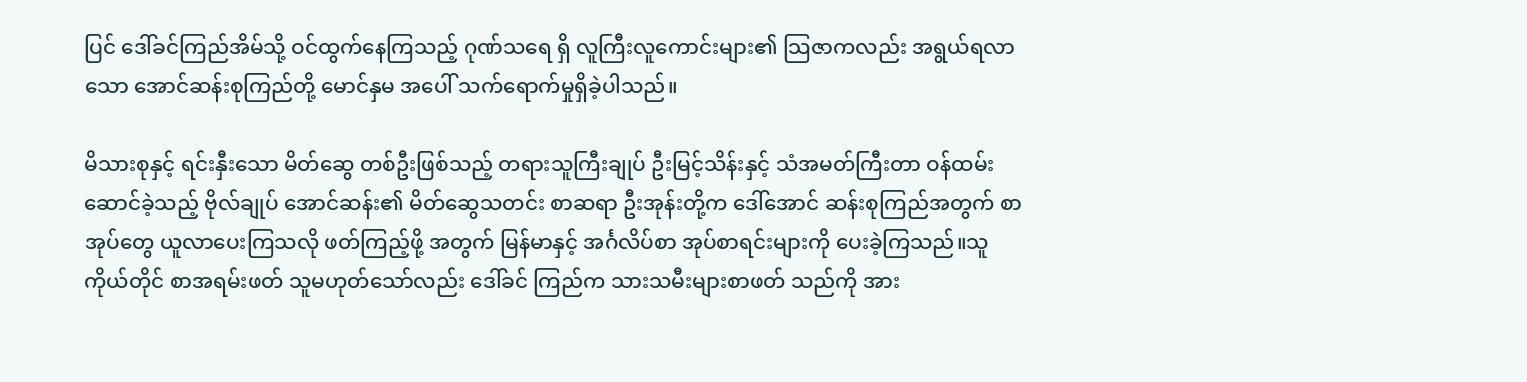ပြင် ဒေါ်ခင်ကြည်အိမ်သို့ ဝင်ထွက်နေကြသည့် ဂုဏ်သရေ ရှိ လူကြီးလူကောင်းများ၏ သြဇာကလည်း အရွယ်ရလာသော အောင်ဆန်းစုကြည်တို့ မောင်နှမ အပေါ် သက်ရောက်မှုရှိခဲ့ပါသည်။

မိသားစုနှင့် ရင်းနှီးသော မိတ်ဆွေ တစ်ဦးဖြစ်သည့် တရားသူကြီးချုပ် ဦးမြင့်သိန်းနှင့် သံအမတ်ကြီးတာ ဝန်ထမ်းဆောင်ခဲ့သည့် ဗိုလ်ချုပ် အောင်ဆန်း၏ မိတ်ဆွေသတင်း စာဆရာ ဦးအုန်းတို့က ဒေါ်အောင် ဆန်းစုကြည်အတွက် စာအုပ်တွေ ယူလာပေးကြသလို ဖတ်ကြည့်ဖို့ အတွက် မြန်မာနှင့် အင်္ဂလိပ်စာ အုပ်စာရင်းများကို ပေးခဲ့ကြသည်။သူကိုယ်တိုင် စာအရမ်းဖတ် သူမဟုတ်သော်လည်း ဒေါ်ခင် ကြည်က သားသမီးများစာဖတ် သည်ကို အား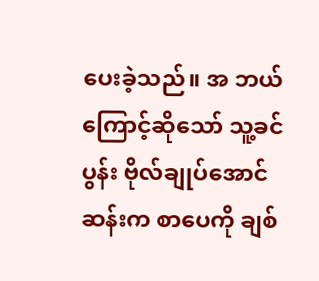ပေးခဲ့သည်။ အ ဘယ်ကြောင့်ဆိုသော် သူ့ခင်ပွန်း ဗိုလ်ချုပ်အောင်ဆန်းက စာပေကို ချစ်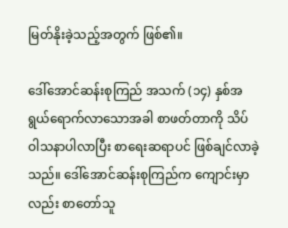မြတ်နိုးခဲ့သည့်အတွက် ဖြစ်၏။

ဒေါ်အောင်ဆန်းစုကြည် အသက် (၁၄) နှစ်အရွယ်ရောက်လာသောအခါ စာဖတ်တာကို သိပ်ဝါသနာပါလာပြီး စာရေးဆရာပင် ဖြစ်ချင်လာခဲ့သည်။ ဒေါ်အောင်ဆန်းစုကြည်က ကျောင်းမှာလည်း စာတော်သူ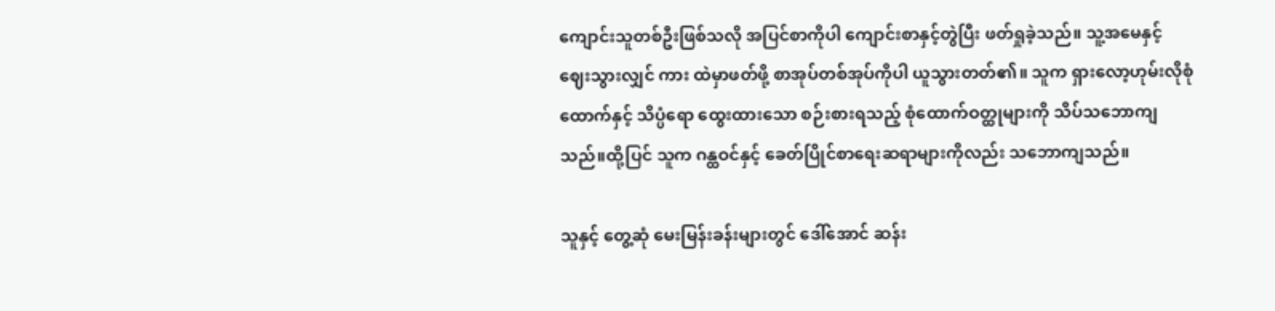ကျောင်းသူတစ်ဦးဖြစ်သလို အပြင်စာကိုပါ ကျောင်းစာနှင့်တွဲပြီး ဖတ်ရှုခဲ့သည်။ သူ့အမေနှင့် ဈေးသွားလျှင် ကား ထဲမှာဖတ်ဖို့ စာအုပ်တစ်အုပ်ကိုပါ ယူသွားတတ်၏။ သူက ရှားလော့ဟုမ်းလိုစုံထောက်နှင့် သိပ္ပံရော ထွေးထားသော စဉ်းစားရသည့် စုံထောက်ဝတ္ထုများကို သိပ်သဘောကျသည်။ထို့ပြင် သူက ဂန္ထဝင်နှင့် ခေတ်ပြိုင်စာရေးဆရာများကိုလည်း သဘောကျသည်။

သူနှင့် တွေ့ဆုံ မေးမြန်းခန်းများတွင် ဒေါ်အောင် ဆန်း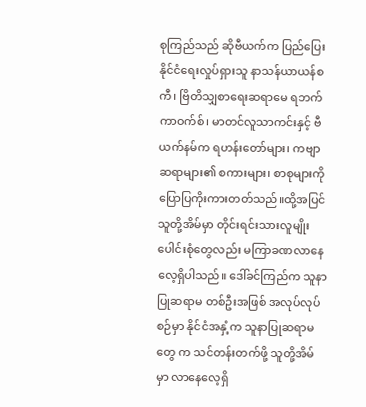စုကြည်သည် ဆိုဗီယက်က ပြည်ပြေးနိုင်ငံရေးလှုပ်ရှားသူ နာသန်ယာယန်စကီ၊ ဗြိတိသျှစာရေးဆရာမေ ရဘက်ကာဝက်စ်၊ မာတင်လူသာကင်းနှင့် ဗီယက်နမ်က ရဟန်းတော်များ၊ ကဗျာဆရာများ၏ စကားများ၊ စာစုများကို ပြောပြကိုးကားတတ်သည်။ထို့အပြင် သူတို့အိမ်မှာ တိုင်းရင်းသားလူမျိုးပေါင်းစုံတွေလည်း မကြာခဏလာနေလေ့ရှိပါသည်။ ဒေါ်ခင်ကြည်က သူနာပြုဆရာမ တစ်ဦးအဖြစ် အလုပ်လုပ်စဉ်မှာ နိုင်ငံအနှံ့က သူနာပြုဆရာမတွေ က သင်တန်းတက်ဖို့ သူတို့အိမ်မှာ လာနေလေ့ရှိ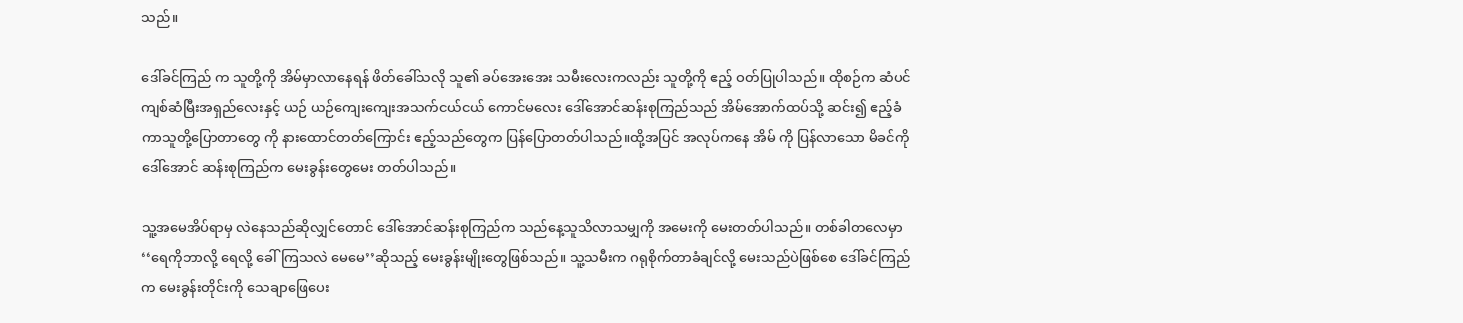သည်။

ဒေါ်ခင်ကြည် က သူတို့ကို အိမ်မှာလာနေရန် ဖိတ်ခေါ်သလို သူ၏ ခပ်အေးအေး သမီးလေးကလည်း သူတို့ကို ဧည့် ဝတ်ပြုပါသည်။ ထိုစဉ်က ဆံပင် ကျစ်ဆံမြီးအရှည်လေးနှင့် ယဉ် ယဉ်ကျေးကျေးအသက်ငယ်ငယ် ကောင်မလေး ဒေါ်အောင်ဆန်းစုကြည်သည် အိမ်အောက်ထပ်သို့ ဆင်း၍ ဧည့်ခံကာသူတို့ပြောတာတွေ ကို နားထောင်တတ်ကြောင်း ဧည့်သည်တွေက ပြန်ပြောတတ်ပါသည်။ထို့အပြင် အလုပ်ကနေ အိမ် ကို ပြန်လာသော မိခင်ကို ဒေါ်အောင် ဆန်းစုကြည်က မေးခွန်းတွေမေး တတ်ပါသည်။

သူ့အမေအိပ်ရာမှ လဲနေသည်ဆိုလျှင်တောင် ဒေါ်အောင်ဆန်းစုကြည်က သည်နေ့သူသိလာသမျှကို အမေးကို မေးတတ်ပါသည်။ တစ်ခါတလေမှာ ‘‘ရေကိုဘာလို့ ရေလို့ ခေါ်ကြသလဲ မေမေ’’ဆိုသည့် မေးခွန်းမျိုးတွေဖြစ်သည်။ သူ့သမီးက ဂရုစိုက်တာခံချင်လို့ မေးသည်ပဲဖြစ်စေ ဒေါ်ခင်ကြည်က မေးခွန်းတိုင်းကို သေချာဖြေပေး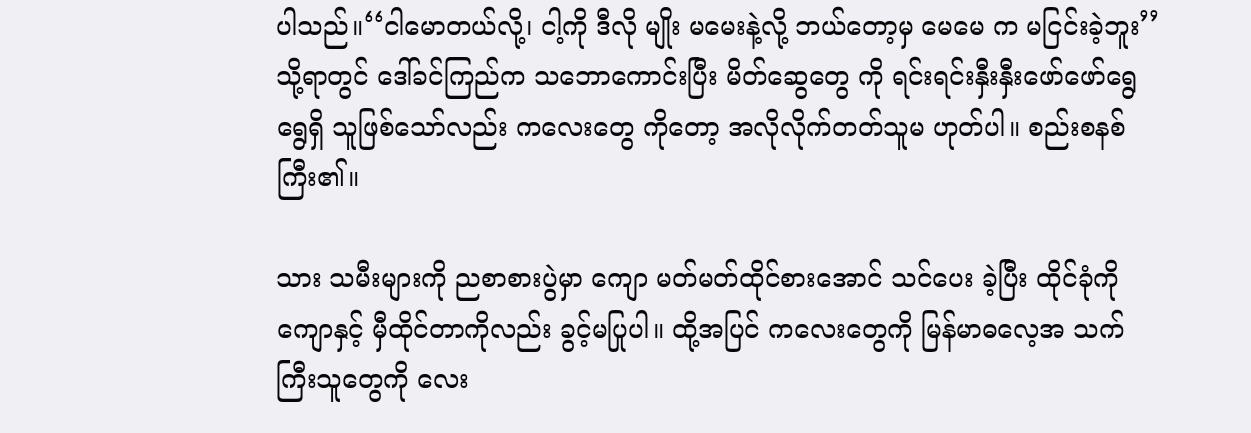ပါသည်။‘‘ငါမောတယ်လို့၊ ငါ့ကို ဒီလို မျိုး မမေးနဲ့လို့ ဘယ်တော့မှ မေမေ က မငြင်းခဲ့ဘူး’’သို့ရာတွင် ဒေါ်ခင်ကြည်က သဘောကောင်းပြီး မိတ်ဆွေတွေ ကို ရင်းရင်းနှီးနှီးဖော်ဖော်ရွေရွေရှိ သူဖြစ်သော်လည်း ကလေးတွေ ကိုတော့ အလိုလိုက်တတ်သူမ ဟုတ်ပါ။ စည်းစနစ်ကြီး၏။

သား သမီးများကို ညစာစားပွဲမှာ ကျော မတ်မတ်ထိုင်စားအောင် သင်ပေး ခဲ့ပြီး ထိုင်ခုံကို ကျောနှင့် မှီထိုင်တာကိုလည်း ခွင့်မပြုပါ။ ထို့အပြင် ကလေးတွေကို မြန်မာဓလေ့အ သက်ကြီးသူတွေကို လေး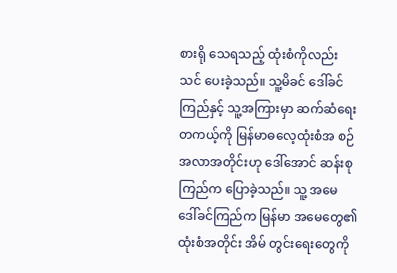စားရို သေရသည့် ထုံးစံကိုလည်း သင် ပေးခဲ့သည်။ သူ့မိခင် ဒေါ်ခင်ကြည်နှင့် သူ့အကြားမှာ ဆက်ဆံရေး တကယ့်ကို မြန်မာဓလေ့ထုံးစံအ စဉ်အလာအတိုင်းဟု ဒေါ်အောင် ဆန်းစုကြည်က ပြောခဲ့သည်။ သူ့ အမေ ဒေါ်ခင်ကြည်က မြန်မာ အမေတွေ၏ ထုံးစံအတိုင်း အိမ် တွင်းရေးတွေကို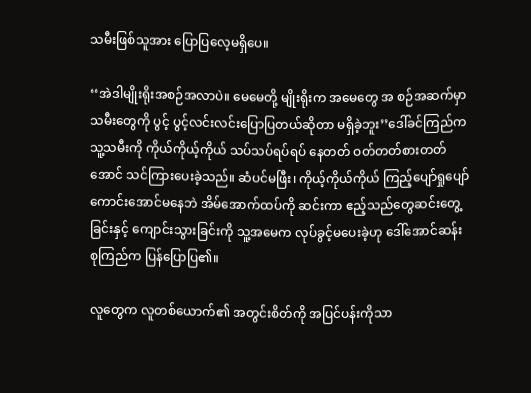သမီးဖြစ်သူအား ပြောပြလေ့မရှိပေ။

‘‘အဲဒါမျိုးရိုးအစဉ်အလာပဲ။ မေမေတို့ မျိုးရိုးက အမေတွေ အ စဉ်အဆက်မှာ သမီးတွေကို ပွင့် ပွင့်လင်းလင်းပြောပြတယ်ဆိုတာ မရှိခဲ့ဘူး’’ဒေါ်ခင်ကြည်က သူ့သမီးကို ကိုယ်ကိုယ့်ကိုယ် သပ်သပ်ရပ်ရပ် နေတတ် ဝတ်တတ်စားတတ်အောင် သင်ကြားပေးခဲ့သည်။ ဆံပင်မဖြီး၊ ကိုယ့်ကိုယ်ကိုယ် ကြည့်ပျော်ရှုပျော်ကောင်းအောင်မနေဘဲ အိမ်အောက်ထပ်ကို ဆင်းကာ ဧည့်သည်တွေဆင်းတွေ့ခြင်းနှင့် ကျောင်းသွားခြင်းကို သူ့အမေက လုပ်ခွင့်မပေးခဲ့ဟု ဒေါ်အောင်ဆန်းစုကြည်က ပြန်ပြောပြ၏။

လူတွေက လူတစ်ယောက်၏ အတွင်းစိတ်ကို အပြင်ပန်းကိုသာ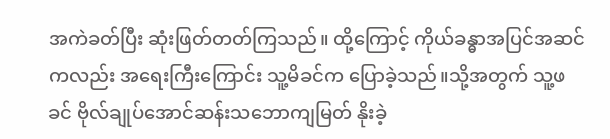အကဲခတ်ပြီး ဆုံးဖြတ်တတ်ကြသည်။ ထို့ကြောင့် ကိုယ်ခန္ဓာအပြင်အဆင်ကလည်း အရေးကြီးကြောင်း သူ့မိခင်က ပြောခဲ့သည်။သို့အတွက် သူ့ဖခင် ဗိုလ်ချုပ်အောင်ဆန်းသဘောကျမြတ် နိုးခဲ့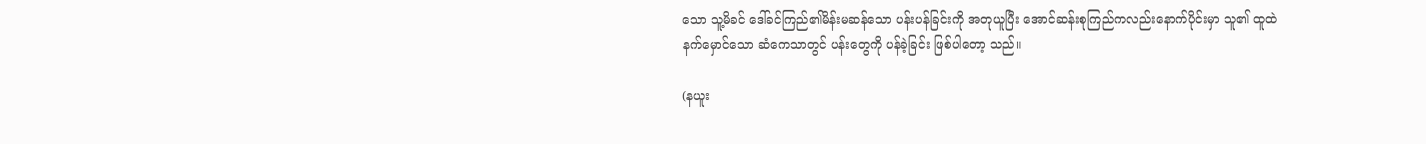သော သူ့မိခင် ဒေါ်ခင်ကြည်၏မိန်းမဆန်သော ပန်းပန်ခြင်းကို အတုယူပြီး အောင်ဆန်းစုကြည်ကလည်းနောက်ပိုင်းမှာ သူ၏ ထူထဲ နက်မှောင်သော ဆံကေသာတွင် ပန်းတွေကို ပန်ခဲ့ခြင်း ဖြစ်ပါတော့ သည်။

(နယူး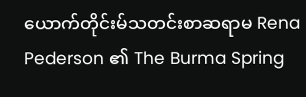ယောက်တိုင်းမ်သတင်းစာဆရာမ Rena Pederson ၏ The Burma Spring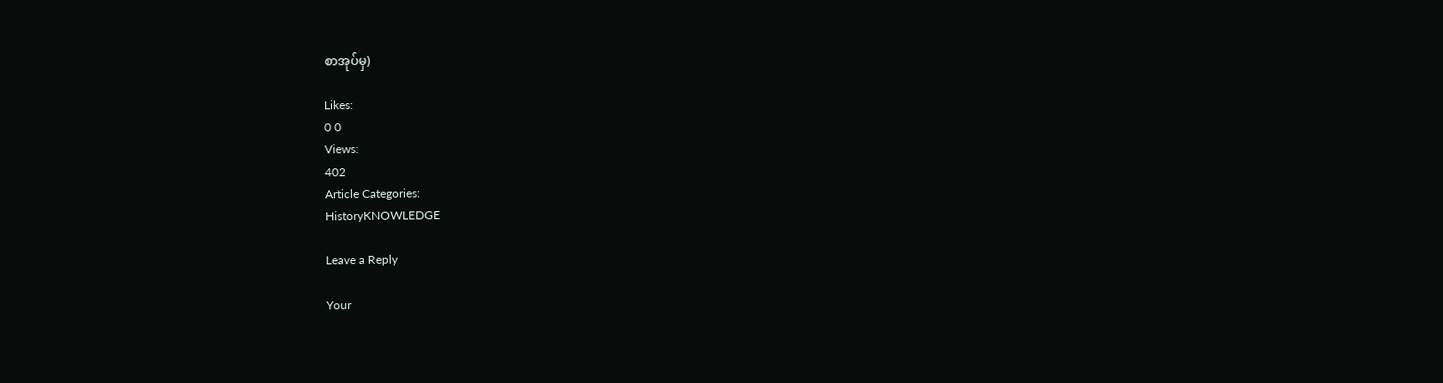စာအုပ်မှ)

Likes:
0 0
Views:
402
Article Categories:
HistoryKNOWLEDGE

Leave a Reply

Your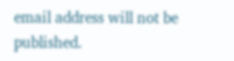email address will not be published.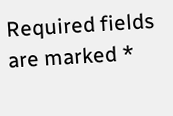Required fields are marked *